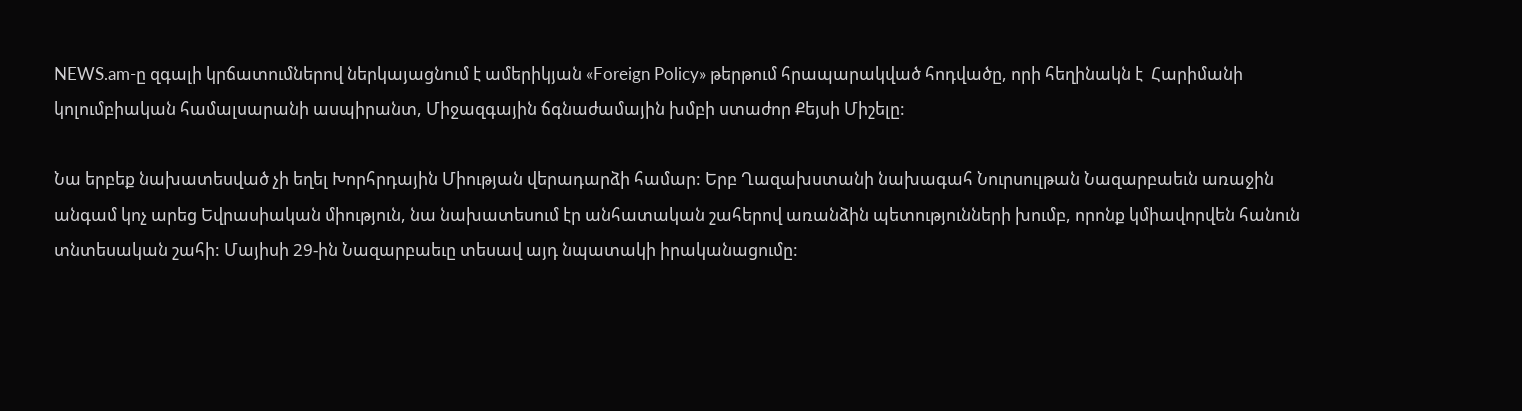NEWS.am-ը զգալի կրճատումներով ներկայացնում է ամերիկյան «Foreign Policy» թերթում հրապարակված հոդվածը, որի հեղինակն է  Հարիմանի կոլումբիական համալսարանի ասպիրանտ, Միջազգային ճգնաժամային խմբի ստաժոր Քեյսի Միշելը:

Նա երբեք նախատեսված չի եղել Խորհրդային Միության վերադարձի համար: Երբ Ղազախստանի նախագահ Նուրսուլթան Նազարբաեւն առաջին անգամ կոչ արեց Եվրասիական միություն, նա նախատեսում էր անհատական շահերով առանձին պետությունների խումբ, որոնք կմիավորվեն հանուն տնտեսական շահի: Մայիսի 29-ին Նազարբաեւը տեսավ այդ նպատակի իրականացումը: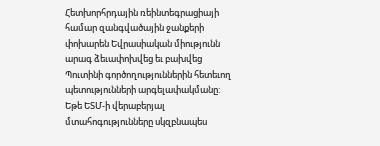Հետխորհրդային ռեինտեգրացիայի համար զանգվածային ջանքերի փոխարեն Եվրասիական միությունն արագ ձեւափոխվեց եւ բախվեց Պուտինի գործողություններին հետեւող պետությունների արգելափակմանը: Եթե ԵՏՄ-ի վերաբերյալ մտահոգությունները սկզբնապես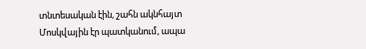տնտեսական էին, շահն ակնհայտ Մոսկվային էր պատկանում, ապա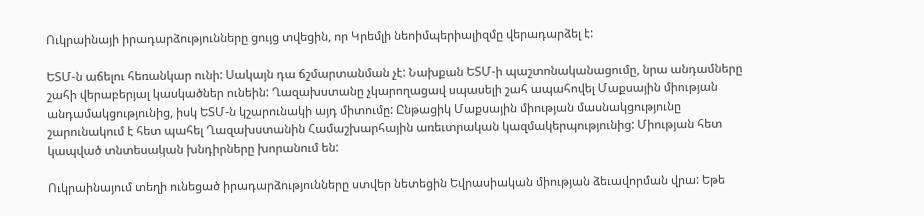Ուկրաինայի իրադարձությունները ցույց տվեցին, որ Կրեմլի նեոիմպերիալիզմը վերադարձել է:

ԵՏՄ-ն աճելու հեռանկար ունի: Սակայն դա ճշմարտանման չէ: Նախքան ԵՏՄ-ի պաշտոնականացումը, նրա անդամները շահի վերաբերյալ կասկածներ ունեին: Ղազախստանը չկարողացավ սպասելի շահ ապահովել Մաքսային միության անդամակցությունից, իսկ ԵՏՄ-ն կշարունակի այդ միտումը: Ընթացիկ Մաքսային միության մասնակցությունը շարունակում է հետ պահել Ղազախստանին Համաշխարհային առեւտրական կազմակերպությունից: Միության հետ կապված տնտեսական խնդիրները խորանում են:

Ուկրաինայում տեղի ունեցած իրադարձությունները ստվեր նետեցին Եվրասիական միության ձեւավորման վրա: Եթե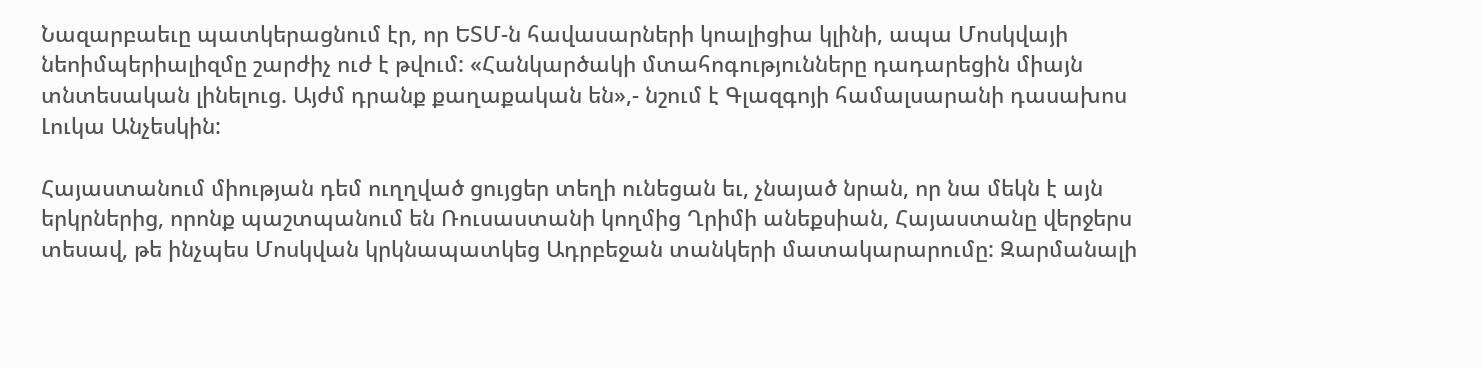Նազարբաեւը պատկերացնում էր, որ ԵՏՄ-ն հավասարների կոալիցիա կլինի, ապա Մոսկվայի նեոիմպերիալիզմը շարժիչ ուժ է թվում: «Հանկարծակի մտահոգությունները դադարեցին միայն տնտեսական լինելուց. Այժմ դրանք քաղաքական են»,- նշում է Գլազգոյի համալսարանի դասախոս Լուկա Անչեսկին:

Հայաստանում միության դեմ ուղղված ցույցեր տեղի ունեցան եւ, չնայած նրան, որ նա մեկն է այն երկրներից, որոնք պաշտպանում են Ռուսաստանի կողմից Ղրիմի անեքսիան, Հայաստանը վերջերս տեսավ, թե ինչպես Մոսկվան կրկնապատկեց Ադրբեջան տանկերի մատակարարումը: Զարմանալի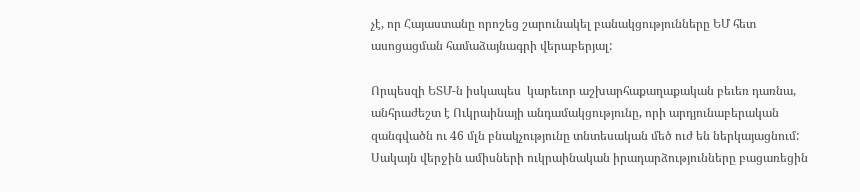չէ, որ Հայաստանը որոշեց շարունակել բանակցությունները ԵՄ հետ ասոցացման համաձայնագրի վերաբերյալ:

Որպեսզի ԵՏՄ-ն իսկապես  կարեւոր աշխարհաքաղաքական բեւեռ դառնա, անհրաժեշտ է Ուկրաինայի անդամակցությունը, որի արդյունաբերական զանգվածն ու 46 մլն բնակչությունը տնտեսական մեծ ուժ են ներկայացնում: Սակայն վերջին ամիսների ուկրաինական իրադարձությունները բացառեցին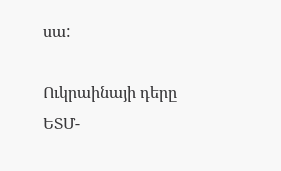սա:

Ուկրաինայի դերը ԵՏՄ-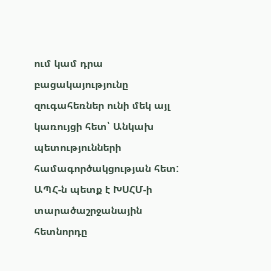ում կամ դրա բացակայությունը զուգահեռներ ունի մեկ այլ կառույցի հետ՝ Անկախ պետությունների համագործակցության հետ: ԱՊՀ-ն պետք է ԽՍՀՄ-ի տարածաշրջանային հետնորդը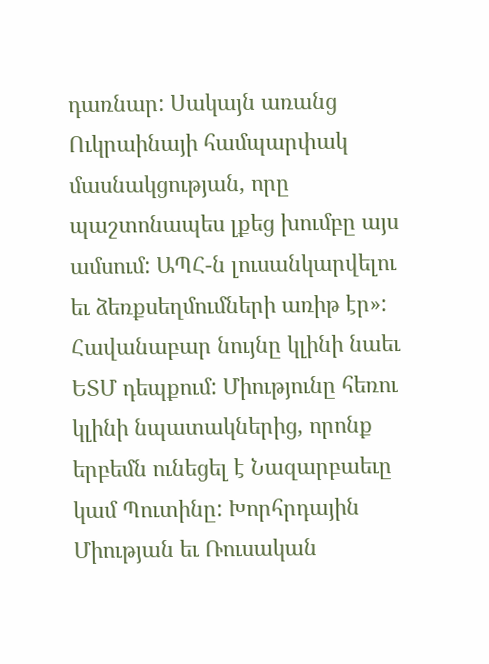դառնար: Սակայն առանց Ուկրաինայի համպարփակ մասնակցության, որը պաշտոնապես լքեց խումբը այս ամսում: ԱՊՀ-ն լուսանկարվելու եւ ձեռքսեղմումների առիթ էր»: Հավանաբար նույնը կլինի նաեւ ԵՏՄ դեպքում: Միությունը հեռու կլինի նպատակներից, որոնք երբեմն ունեցել է Նազարբաեւը կամ Պուտինը: Խորհրդային Միության եւ Ռուսական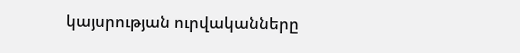կայսրության ուրվականները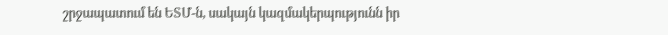շրջապատում են ԵՏՄ-ն, սակայն կազմակերպությունն իր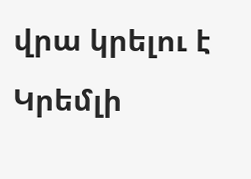վրա կրելու է Կրեմլի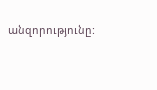անզորությունը: